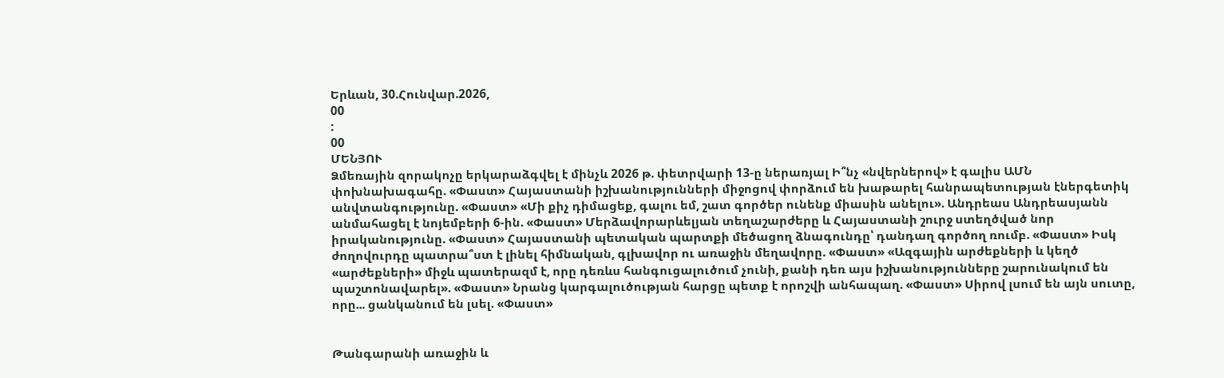Երևան, 30.Հունվար.2026,
00
:
00
ՄԵՆՅՈՒ
Ձմեռային զորակոչը երկարաձգվել է մինչև 2026 թ. փետրվարի 13-ը ներառյալ Ի՞նչ «նվերներով» է գալիս ԱՄՆ փոխնախագահը. «Փաստ» Հայաստանի իշխանությունների միջոցով փորձում են խաթարել հանրապետության էներգետիկ անվտանգությունը. «Փաստ» «Մի քիչ դիմացեք, գալու եմ, շատ գործեր ունենք միասին անելու». Անդրեաս Անդրեասյանն անմահացել է նոյեմբերի 6-ին. «Փաստ» Մերձավորարևելյան տեղաշարժերը և Հայաստանի շուրջ ստեղծված նոր իրականությունը. «Փաստ» Հայաստանի պետական պարտքի մեծացող ձնագունդը՝ դանդաղ գործող ռումբ. «Փաստ» Իսկ ժողովուրդը պատրա՞ստ է լինել հիմնական, գլխավոր ու առաջին մեղավորը. «Փաստ» «Ազգային արժեքների և կեղծ «արժեքների» միջև պատերազմ է, որը դեռևս հանգուցալուծում չունի, քանի դեռ այս իշխանությունները շարունակում են պաշտոնավարել». «Փաստ» Նրանց կարգալուծության հարցը պետք է որոշվի անհապաղ. «Փաստ» Սիրով լսում են այն սուտը, որը... ցանկանում են լսել. «Փաստ»


Թանգարանի առաջին և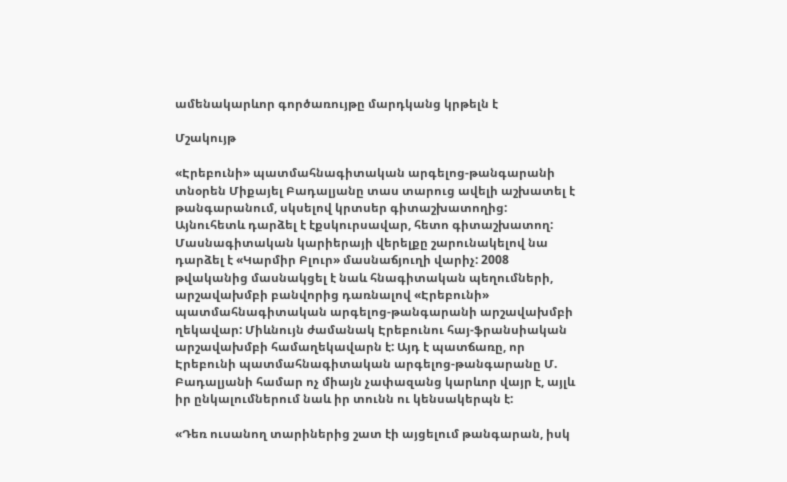ամենակարևոր գործառույթը մարդկանց կրթելն է

Մշակույթ

«Էրեբունի» պատմահնագիտական արգելոց-թանգարանի տնօրեն Միքայել Բադալյանը տաս տարուց ավելի աշխատել է թանգարանում, սկսելով կրտսեր գիտաշխատողից: Այնուհետև դարձել է էքսկուրսավար, հետո գիտաշխատող: Մասնագիտական կարիերայի վերելքը շարունակելով նա դարձել է «Կարմիր Բլուր» մասնաճյուղի վարիչ: 2008 թվականից մասնակցել է նաև հնագիտական պեղումների, արշավախմբի բանվորից դառնալով «Էրեբունի» պատմահնագիտական արգելոց-թանգարանի արշավախմբի ղեկավար: Միևնույն ժամանակ Էրեբունու հայ-ֆրանսիական արշավախմբի համաղեկավարն է: Այդ է պատճառը, որ Էրեբունի պատմահնագիտական արգելոց-թանգարանը Մ. Բադալյանի համար ոչ միայն չափազանց կարևոր վայր է, այլև իր ընկալումներում նաև իր տունն ու կենսակերպն է:

«Դեռ ուսանող տարիներից շատ էի այցելում թանգարան, իսկ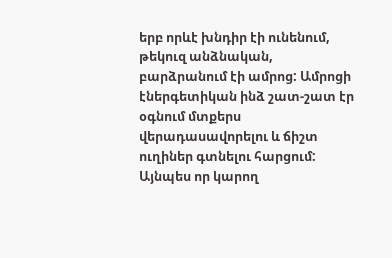երբ որևէ խնդիր էի ունենում, թեկուզ անձնական, բարձրանում էի ամրոց: Ամրոցի էներգետիկան ինձ շատ-շատ էր օգնում մտքերս վերադասավորելու և ճիշտ ուղիներ գտնելու հարցում: Այնպես որ կարող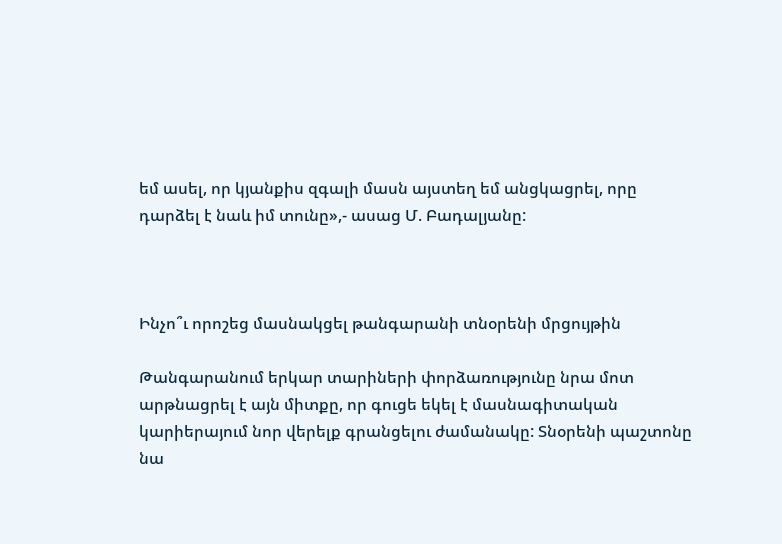եմ ասել, որ կյանքիս զգալի մասն այստեղ եմ անցկացրել, որը դարձել է նաև իմ տունը»,- ասաց Մ. Բադալյանը:



Ինչո՞ւ որոշեց մասնակցել թանգարանի տնօրենի մրցույթին

Թանգարանում երկար տարիների փորձառությունը նրա մոտ արթնացրել է այն միտքը, որ գուցե եկել է մասնագիտական կարիերայում նոր վերելք գրանցելու ժամանակը: Տնօրենի պաշտոնը նա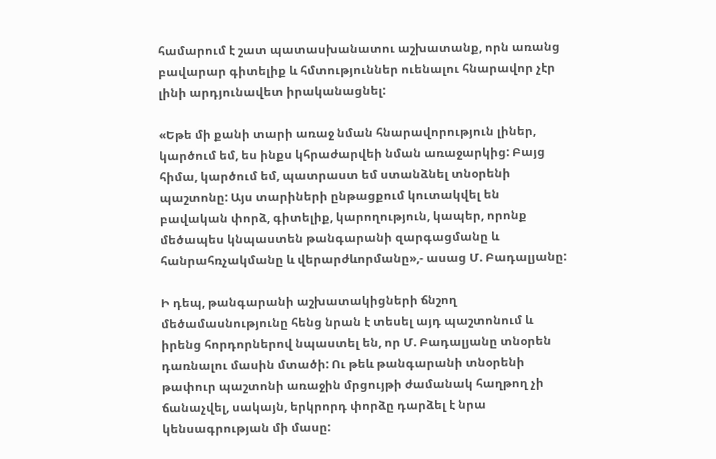համարում է շատ պատասխանատու աշխատանք, որն առանց բավարար գիտելիք և հմտություններ ուենալու հնարավոր չէր լինի արդյունավետ իրականացնել:

«Եթե մի քանի տարի առաջ նման հնարավորություն լիներ, կարծում եմ, ես ինքս կհրաժարվեի նման առաջարկից: Բայց հիմա, կարծում եմ, պատրաստ եմ ստանձնել տնօրենի պաշտոնը: Այս տարիների ընթացքում կուտակվել են բավական փորձ, գիտելիք, կարողություն, կապեր, որոնք մեծապես կնպաստեն թանգարանի զարգացմանը և հանրահռչակմանը և վերարժևորմանը»,- ասաց Մ. Բադալյանը:

Ի դեպ, թանգարանի աշխատակիցների ճնշող մեծամասնությունը հենց նրան է տեսել այդ պաշտոնում և իրենց հորդորներով նպաստել են, որ Մ. Բադալյանը տնօրեն դառնալու մասին մտածի: Ու թեև թանգարանի տնօրենի թափուր պաշտոնի առաջին մրցույթի ժամանակ հաղթող չի ճանաչվել, սակայն, երկրորդ փորձը դարձել է նրա կենսագրության մի մասը: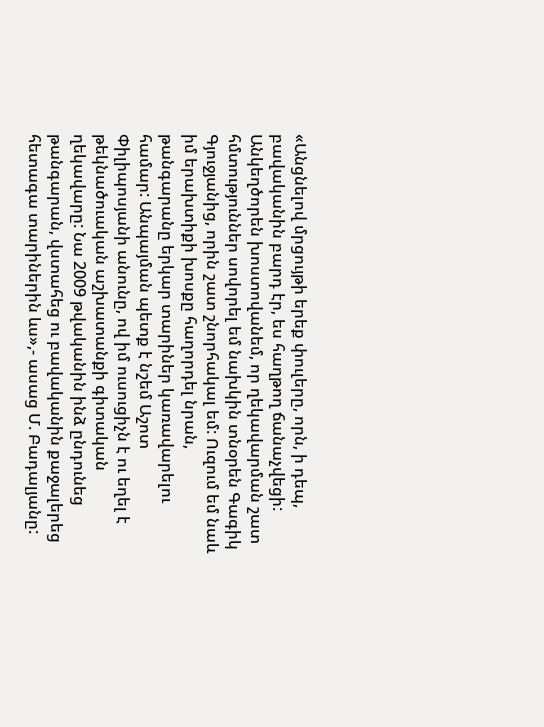«Անցնելով մրցույթի երեք փուլերը, որն, ի դեպ, բավականին բարդ էր, ես հաղթող ճանաչվեցի: Անկեղծորեն խոստովանեմ, որ ղեկավարման շատ հմտություններ սովորել եմ նախկին տնօրեն Գագիկ Գյուջյանից, որին շատ շնորհակալ եմ: Ուզում եմ նաև իմ երախտիքի խոսքը հաղորդել նրան, թանգարանը երկար տարիներ կառավարելու համար: Անպայման պետք է նշեմ Աշոտ Փիլիպոսյանի անունը, ով իմ ուսուցիչն է ու եղել է թեկնածուական աշխատանքի գիտական ղեկավարը: Նա 2009 թվականին ինձ ընդունեց թանգարան, վստահեց ու բավականին քաջալերեց հետագա տարիներին ևս»,- ասաց Մ. Բադալյանը: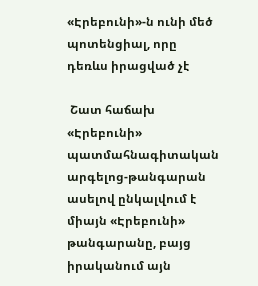«Էրեբունի»-ն ունի մեծ պոտենցիալ, որը դեռևս իրացված չէ

 Շատ հաճախ «Էրեբունի» պատմահնագիտական արգելոց-թանգարան ասելով ընկալվում է միայն «Էրեբունի» թանգարանը, բայց իրականում այն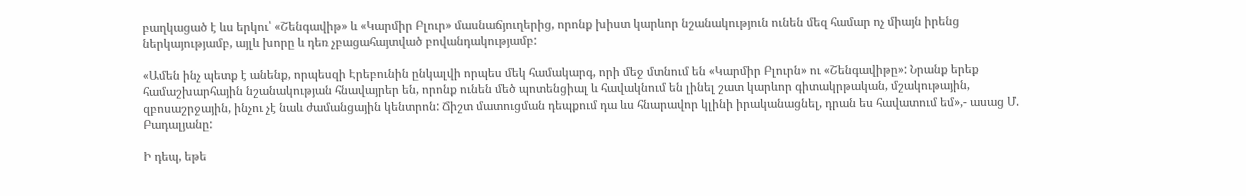բաղկացած է ևս երկու՝ «Շենգավիթ» և «Կարմիր Բլուր» մասնաճյուղերից, որոնք խիստ կարևոր նշանակություն ունեն մեզ համար ոչ միայն իրենց ներկայությամբ, այլև խորը և դեռ չբացահայտված բովանդակությամբ:

«Ամեն ինչ պետք է անենք, որպեսզի Էրեբունին ընկալվի որպես մեկ համակարգ, որի մեջ մտնում են «Կարմիր Բլուրն» ու «Շենգավիթը»: Նրանք երեք համաշխարհային նշանակության հնավայրեր են, որոնք ունեն մեծ պոտենցիալ և հավակնում են լինել շատ կարևոր գիտակրթական, մշակութային, զբոսաշրջային, ինչու չէ նաև ժամանցային կենտրոն: Ճիշտ մատուցման դեպքում դա ևս հնարավոր կլինի իրականացնել, դրան ես հավատում եմ»,- ասաց Մ. Բադալյանը:

Ի դեպ, եթե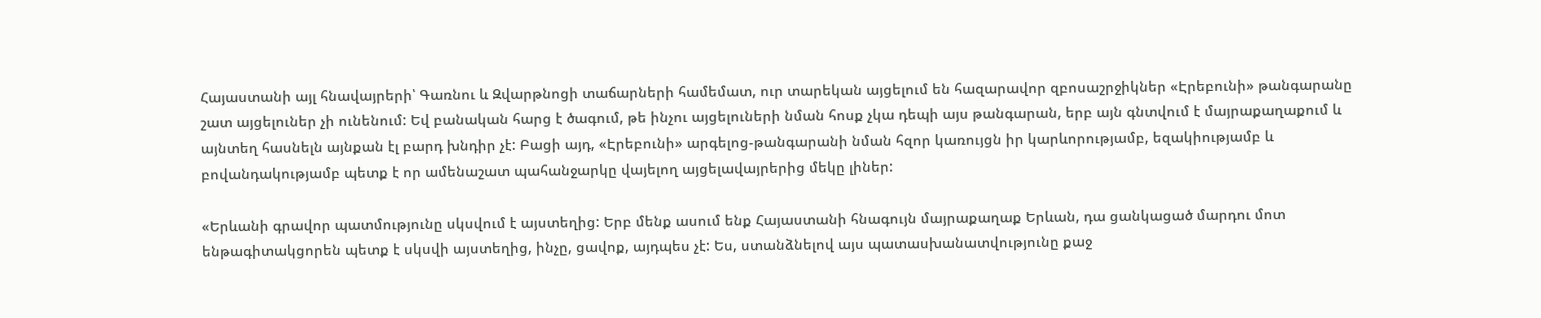Հայաստանի այլ հնավայրերի՝ Գառնու և Զվարթնոցի տաճարների համեմատ, ուր տարեկան այցելում են հազարավոր զբոսաշրջիկներ «Էրեբունի» թանգարանը շատ այցելուներ չի ունենում: Եվ բանական հարց է ծագում, թե ինչու այցելուների նման հոսք չկա դեպի այս թանգարան, երբ այն գնտվում է մայրաքաղաքում և այնտեղ հասնելն այնքան էլ բարդ խնդիր չէ: Բացի այդ, «Էրեբունի» արգելոց-թանգարանի նման հզոր կառույցն իր կարևորությամբ, եզակիությամբ և բովանդակությամբ պետք է որ ամենաշատ պահանջարկը վայելող այցելավայրերից մեկը լիներ:

«Երևանի գրավոր պատմությունը սկսվում է այստեղից: Երբ մենք ասում ենք Հայաստանի հնագույն մայրաքաղաք Երևան, դա ցանկացած մարդու մոտ ենթագիտակցորեն պետք է սկսվի այստեղից, ինչը, ցավոք, այդպես չէ: Ես, ստանձնելով այս պատասխանատվությունը քաջ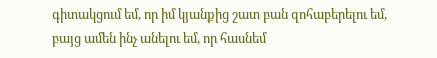գիտակցում եմ, որ իմ կյանքից շատ բան զոհաբերելու եմ, բայց ամեն ինչ անելու եմ, որ հասնեմ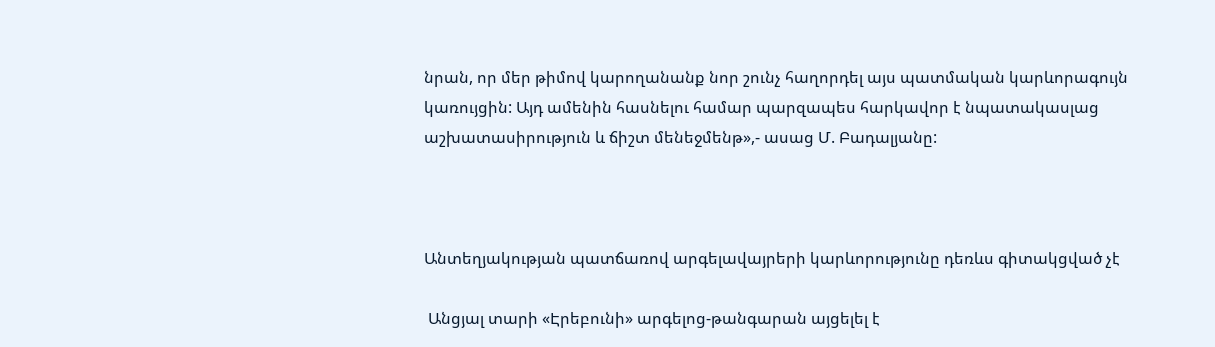նրան, որ մեր թիմով կարողանանք նոր շունչ հաղորդել այս պատմական կարևորագույն կառույցին: Այդ ամենին հասնելու համար պարզապես հարկավոր է նպատակասլաց աշխատասիրություն և ճիշտ մենեջմենթ»,- ասաց Մ. Բադալյանը:



Անտեղյակության պատճառով արգելավայրերի կարևորությունը դեռևս գիտակցված չէ

 Անցյալ տարի «Էրեբունի» արգելոց-թանգարան այցելել է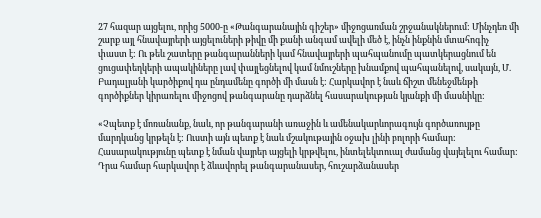27 հազար այցելու, որից 5000-ը «Թանգարանային գիշեր» միջոցառման շրջանակներում: Մինչդեռ մի շարք այլ հնավայրերի այցելուների թիվը մի քանի անգամ ավելի մեծ է, ինչն ինքնին մտահոգիչ փաստ է: Ու թեև շատերը թանգարանների կամ հնավայրերի պահպանումը պատկերացնում են ցուցափեղկերի ապակիները լավ փայլեցնելով կամ նմուշները խնամքով պահպանելով, սակայն, Մ. Բադալյանի կարծիքով դա ընդամենը գործի մի մասն է: Հարկավոր է նաև ճիշտ մենեջմենթի գործիքներ կիրառելու միջոցով թանգարանը դարձնել հասարակության կյանքի մի մասնիկը:

«Չպետք է մոռանանք, նաև, որ թանգարանի առաջին և ամենակարևորագույն գործառույթը մարդկանց կրթելն է: Ուստի այն պետք է նաև մշակութային օջախ լինի բոլորի համար: Հասարակությունը պետք է նման վայրեր այցելի կրթվելու, ինտելեկտուալ ժամանց վայելելու համար: Դրա համար հարկավոր է ձևավորել թանգարանասեր, հուշարձանասեր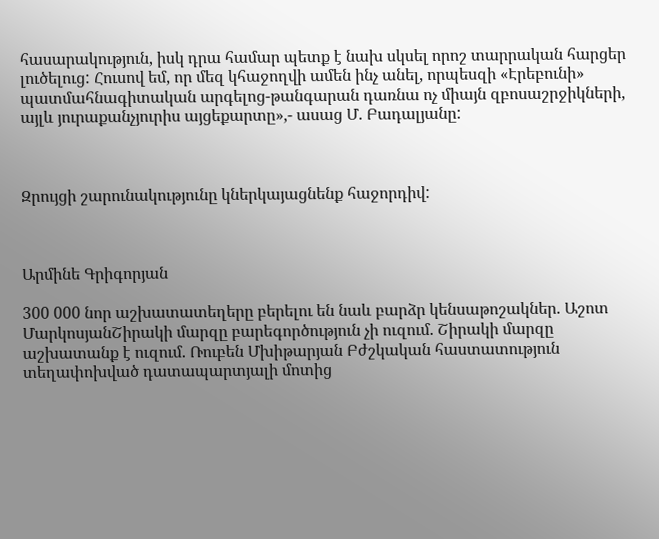հասարակություն, իսկ դրա համար պետք է նախ սկսել որոշ տարրական հարցեր լուծելուց: Հուսով եմ, որ մեզ կհաջողվի ամեն ինչ անել, որպեսզի «Էրեբունի» պատմահնագիտական արգելոց-թանգարան դառնա ոչ միայն զբոսաշրջիկների, այլև յուրաքանչյուրիս այցեքարտը»,- ասաց Մ. Բադալյանը:



Զրույցի շարունակությունը կներկայացնենք հաջորդիվ:



Արմինե Գրիգորյան

300 000 նոր աշխատատեղերը բերելու են նաև բարձր կենսաթոշակներ. Աշոտ ՄարկոսյանՇիրակի մարզը բարեգործություն չի ուզում. Շիրակի մարզը աշխատանք է ուզում. Ռուբեն Մխիթարյան Բժշկական հաստատություն տեղափոխված դատապարտյալի մոտից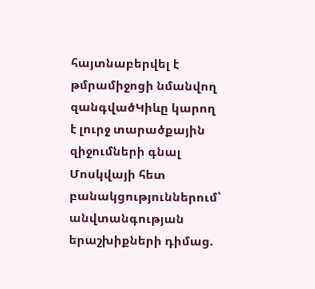հայտնաբերվել է թմրամիջոցի նմանվող զանգվածԿիևը կարող է լուրջ տարածքային զիջումների գնալ Մոսկվայի հետ բանակցություններում՝ անվտանգության երաշխիքների դիմաց.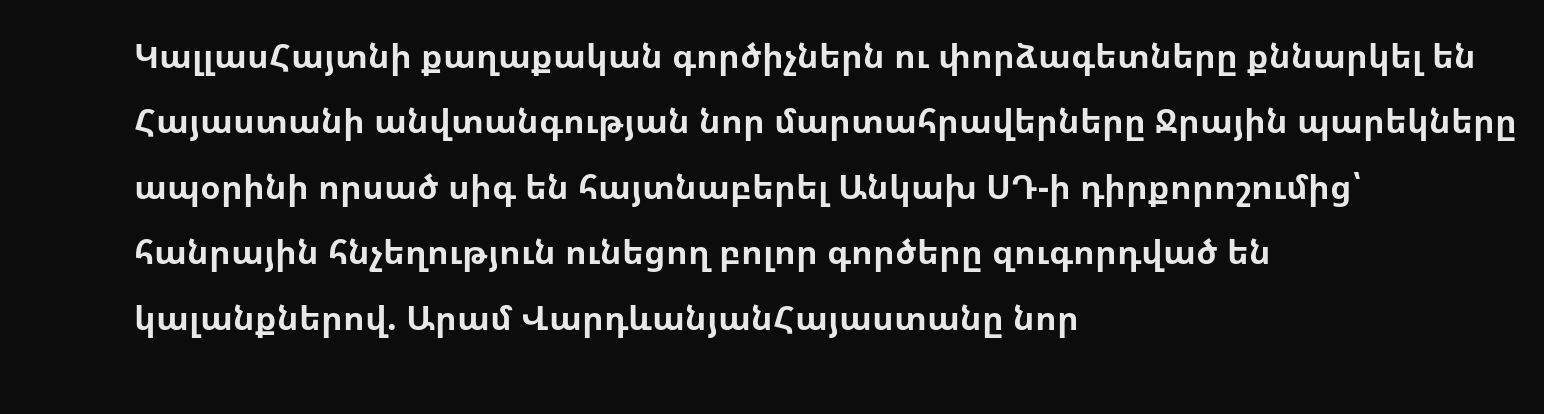ԿալլասՀայտնի քաղաքական գործիչներն ու փորձագետները քննարկել են Հայաստանի անվտանգության նոր մարտահրավերները Ջրային պարեկները ապօրինի որսած սիգ են հայտնաբերել Անկախ ՍԴ-ի դիրքորոշումից՝ հանրային հնչեղություն ունեցող բոլոր գործերը զուգորդված են կալանքներով. Արամ ՎարդևանյանՀայաստանը նոր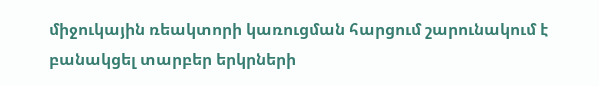միջուկային ռեակտորի կառուցման հարցում շարունակում է բանակցել տարբեր երկրների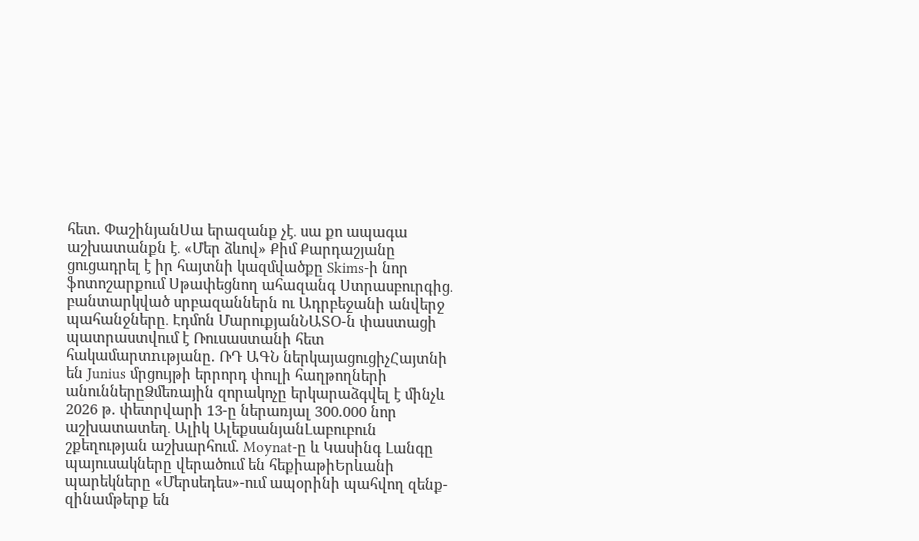հետ. ՓաշինյանՍա երազանք չէ․ սա քո ապագա աշխատանքն է․ «Մեր ձևով» Քիմ Քարդաշյանը ցուցադրել է իր հայտնի կազմվածքը Skims-ի նոր ֆոտոշարքում Սթափեցնող ահազանգ Ստրասբուրգից․ բանտարկված սրբազաններն ու Ադրբեջանի անվերջ պահանջները․ Էդմոն ՄարուքյանՆԱՏՕ-ն փաստացի պատրաստվում է Ռուսաստանի հետ հակամարտnւթյանը. ՌԴ ԱԳՆ ներկայացուցիչՀայտնի են Junius մրցույթի երրորդ փուլի հաղթողների անուններըՁմեռային զորակոչը երկարաձգվել է մինչև 2026 թ. փետրվարի 13-ը ներառյալ 300.000 նոր աշխատատեղ․ Ալիկ ԱլեքսանյանԼաբուբուն շքեղության աշխարհում. Moynat-ը և Կասինգ Լանգը պայուսակները վերածում են հեքիաթիԵրևանի պարեկները «Մերսեդես»-ում ապօրինի պահվող զենք-զինամթերք են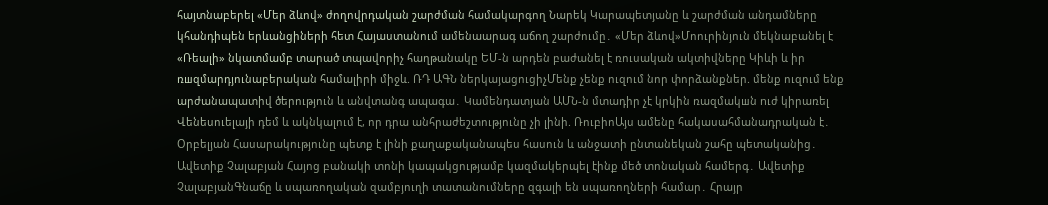հայտնաբերել «Մեր ձևով» ժողովրդական շարժման համակարգող Նարեկ Կարապետյանը և շարժման անդամները կհանդիպեն երևանցիների հետ Հայաստանում ամենաարագ աճող շարժումը․ «Մեր ձևով»Մոուրինյուն մեկնաբանել է «Ռեալի» նկատմամբ տարած տպավորիչ հաղթանակը ԵՄ-ն արդեն բաժանել է ռուսական ակտիվները Կիևի և իր ռшզմարդյունաբերական համալիրի միջև. ՌԴ ԱԳՆ ներկայացուցիչՄենք չենք ուզում նոր փորձանքներ. մենք ուզում ենք արժանապատիվ ծերություն և անվտանգ ապագա․ Կամենդատյան ԱՄՆ-ն մտադիր չէ կրկին ռազմակшն nւժ կիրառել Վենեսուելայի դեմ և ակնկալում է, որ դրա անհրաժեշտությունը չի լինի. ՌուբիոԱյս ամենը հակասահմանադրական է․ Օրբելյան Հասարակությունը պետք է լինի քաղաքականապես հասուն և անջատի ընտանեկան շահը պետականից․ Ավետիք Չալաբյան Հայոց բանակի տոնի կապակցությամբ կազմակերպել էինք մեծ տոնական համերգ․ Ավետիք ՉալաբյանԳնաճը և սպառողական զամբյուղի տատանումները զգալի են սպառողների համար․ Հրայր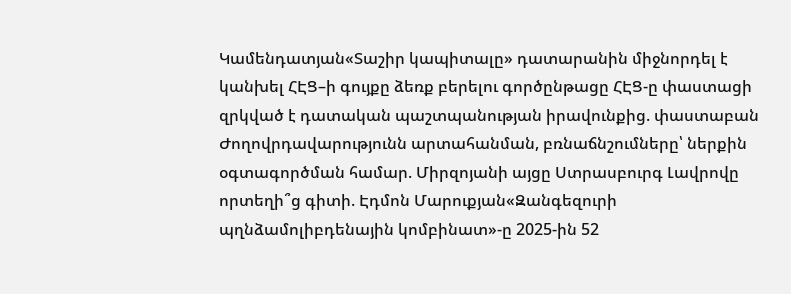Կամենդատյան«Տաշիր կապիտալը» դատարանին միջնորդել է կանխել ՀԷՑ–ի գույքը ձեռք բերելու գործընթացը ՀԷՑ-ը փաստացի զրկված է դատական պաշտպանության իրավունքից. փաստաբան Ժողովրդավարությունն արտահանման, բռնաճնշումները՝ ներքին օգտագործման համար. Միրզոյանի այցը Ստրասբուրգ Լավրովը որտեղի՞ց գիտի. Էդմոն Մարուքյան«Զանգեզուրի պղնձամոլիբդենային կոմբինատ»-ը 2025-ին 52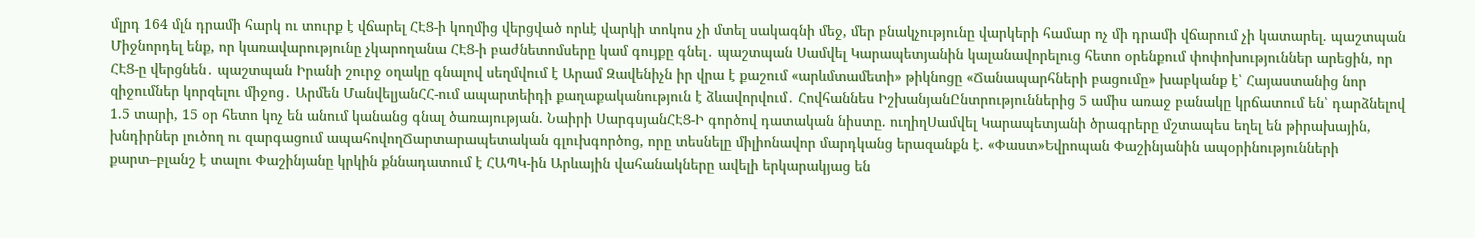մլրդ 164 մլն դրամի հարկ ու տուրք է վճարել ՀԷՑ-ի կողմից վերցված որևէ վարկի տոկոս չի մտել սակագնի մեջ, մեր բնակչությունը վարկերի համար ոչ մի դրամի վճարում չի կատարել. պաշտպան Միջնորդել ենք, որ կառավարությունը չկարողանա ՀԷՑ-ի բաժնետոմսերը կամ գույքը գնել․ պաշտպան Սամվել Կարապետյանին կալանավորելուց հետո օրենքում փոփոխություններ արեցին, որ ՀԷՑ-ը վերցնեն․ պաշտպան Իրանի շուրջ օղակը գնալով սեղմվում է Արամ Զավենիչն իր վրա է քաշում «արևմտամետի» թիկնոցը «Ճանապարհների բացումը» խաբկանք է՝ Հայաստանից նոր զիջումներ կորզելու միջոց․ Արմեն ՄանվելյանՀՀ-ում ապարտեիդի քաղաքականություն է ձևավորվում․ Հովհաննես ԻշխանյանԸնտրություններից 5 ամիս առաջ բանակը կրճատում են՝ դարձնելով 1.5 տարի, 15 օր հետո կոչ են անում կանանց գնալ ծառայության. Նաիրի ՍարգսյանՀԷՑ-Ի գործով դատական նիստը. ուղիղՍամվել Կարապետյանի ծրագրերը մշտապես եղել են թիրախային, խնդիրներ լուծող ու զարգացում ապահովողՃարտարապետական գլուխգործոց, որը տեսնելը միլիոնավոր մարդկանց երազանքն է. «Փաստ»Եվրոպան Փաշինյանին ապօրինությունների քարտ–բլանշ է տալու Փաշինյանը կրկին քննադատում է ՀԱՊԿ-ին Արևային վահանակները ավելի երկարակյաց են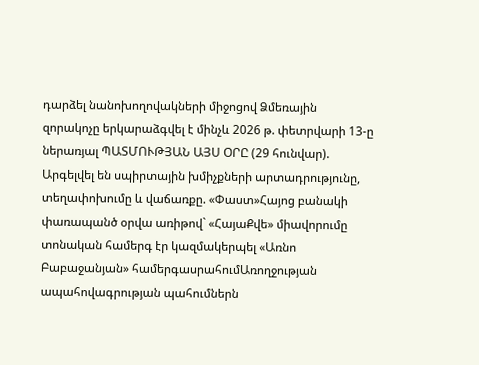դարձել նանոխողովակների միջոցով Ձմեռային զորակոչը երկարաձգվել է մինչև 2026 թ. փետրվարի 13-ը ներառյալ ՊԱՏՄՈՒԹՅԱՆ ԱՅՍ ՕՐԸ (29 հունվար). Արգելվել են սպիրտային խմիչքների արտադրությունը, տեղափոխումը և վաճառքը. «Փաստ»Հայոց բանակի փառապանծ օրվա առիթով` «ՀայաՔվե» միավորումը տոնական համերգ էր կազմակերպել «Առնո Բաբաջանյան» համերգասրահումԱռողջության ապահովագրության պահումներն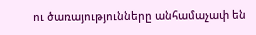ու ծառայությունները անհամաչափ են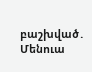բաշխված․ Մենուա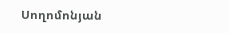Սողոմոնյան